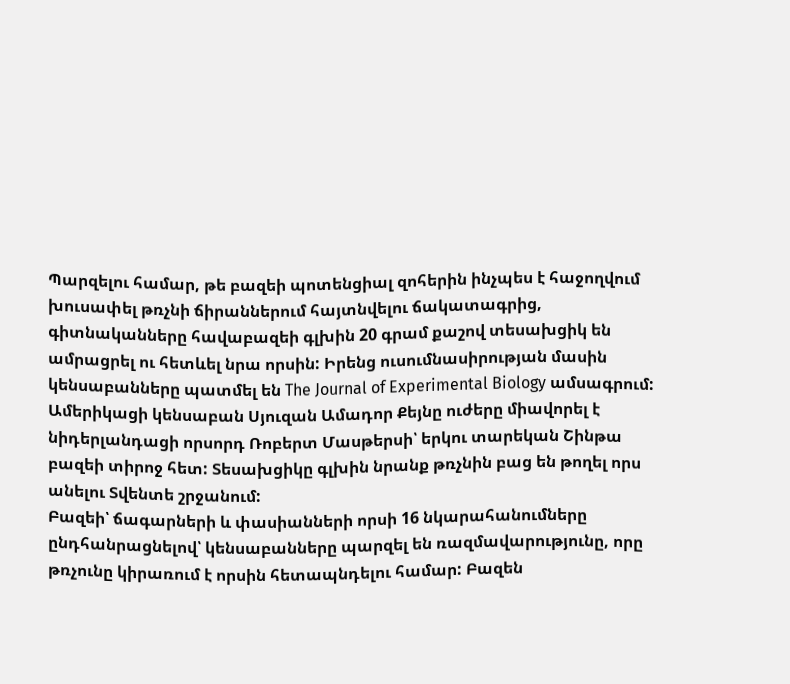Պարզելու համար, թե բազեի պոտենցիալ զոհերին ինչպես է հաջողվում խուսափել թռչնի ճիրաններում հայտնվելու ճակատագրից, գիտնականները հավաբազեի գլխին 20 գրամ քաշով տեսախցիկ են ամրացրել ու հետևել նրա որսին: Իրենց ուսումնասիրության մասին կենսաբանները պատմել են The Journal of Experimental Biology ամսագրում:
Ամերիկացի կենսաբան Սյուզան Ամադոր Քեյնը ուժերը միավորել է նիդերլանդացի որսորդ Ռոբերտ Մասթերսի՝ երկու տարեկան Շինթա բազեի տիրոջ հետ: Տեսախցիկը գլխին նրանք թռչնին բաց են թողել որս անելու Տվենտե շրջանում:
Բազեի՝ ճագարների և փասիանների որսի 16 նկարահանումները ընդհանրացնելով՝ կենսաբանները պարզել են ռազմավարությունը, որը թռչունը կիրառում է որսին հետապնդելու համար: Բազեն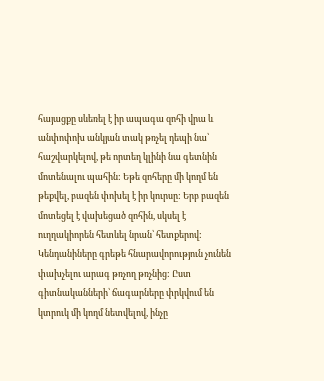հայացքը սևեռել է իր ապագա զոհի վրա և անփոփոխ անկյան տակ թռչել դեպի նա՝ հաշվարկելով, թե որտեղ կլինի նա գետնին մոտենալու պահին: Եթե զոհերը մի կողմ են թեքվել, բազեն փոխել է իր կուրսը: Երբ բազեն մոտեցել է վախեցած զոհին, սկսել է ուղղակիորեն հետևել նրան՝ հետքերով:
Կենդանիները գրեթե հնարավորություն չունեն փախչելու արագ թռչող թռչնից: Ըստ գիտնականների՝ ճագարները փրկվում են կտրուկ մի կողմ նետվելով, ինչը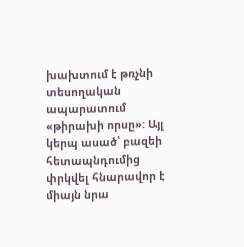խախտում է թռչնի տեսողական ապարատում «թիրախի որսը»: Այլ կերպ ասած՝ բազեի հետապնդումից փրկվել հնարավոր է միայն նրա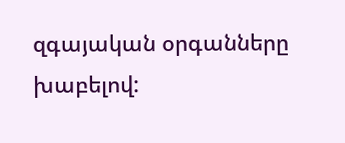զգայական օրգանները խաբելով: